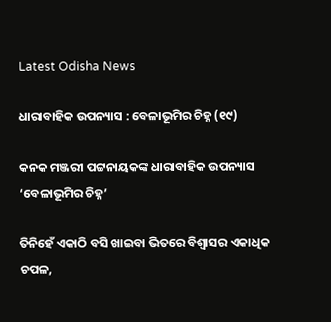Latest Odisha News

ଧାରାବାହିକ ଉପନ୍ୟାସ : ବେଳାଭୂମିର ଚିହ୍ନ (୧୯)

କନକ ମଞ୍ଜରୀ ପଟ୍ଟନାୟକଙ୍କ ଧାରାବାହିକ ଉପନ୍ୟାସ ‘ବେଳାଭୂମିର ଚିହ୍ନ’

ତିନିହେଁ ଏକାଠି ବସି ଖାଇବା ଭିତରେ ବିଶ୍ୱାସର ଏକାଧିକ ଚପଳ,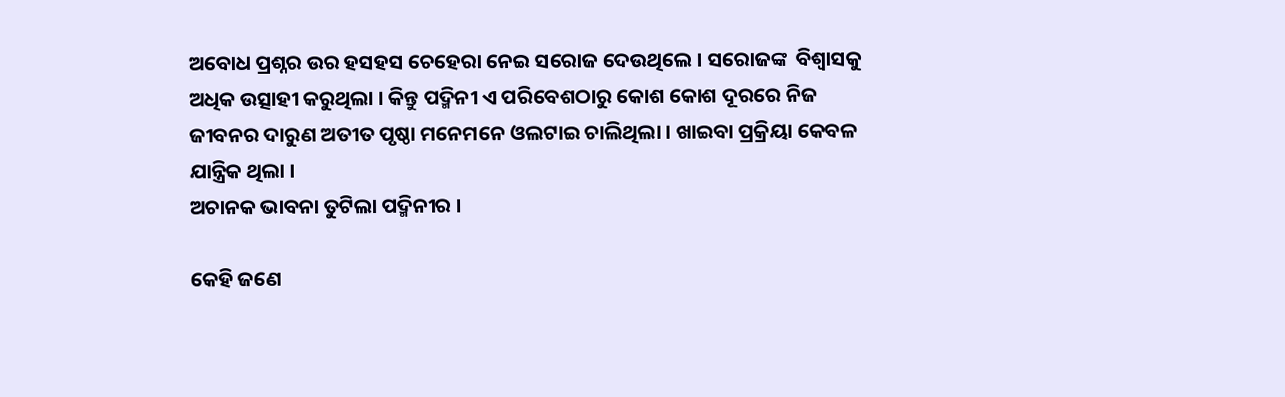ଅବୋଧ ପ୍ରଶ୍ନର ଉର ହସହସ ଚେହେରା ନେଇ ସରୋଜ ଦେଉଥିଲେ । ସରୋଜଙ୍କ  ବିଶ୍ୱାସକୁ ଅଧିକ ଉତ୍ସାହୀ କରୁଥିଲା । କିନ୍ତୁ ପଦ୍ମିନୀ ଏ ପରିବେଶଠାରୁ କୋଶ କୋଶ ଦୂରରେ ନିଜ ଜୀବନର ଦାରୁଣ ଅତୀତ ପୃଷ୍ଠା ମନେମନେ ଓଲଟାଇ ଚାଲିଥିଲା । ଖାଇବା ପ୍ରକ୍ରିୟା କେବଳ ଯାନ୍ତ୍ରିକ ଥିଲା ।
ଅଚାନକ ଭାବନା ତୁଟିଲା ପଦ୍ମିନୀର ।

କେହି ଜଣେ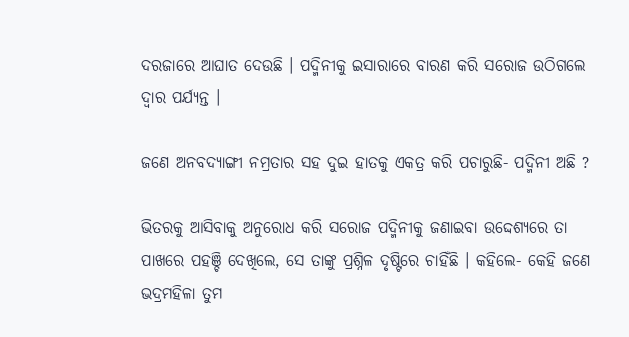ଦରଜାରେ ଆଘାତ ଦେଉଛି । ପଦ୍ମିନୀକୁ ଇସାରାରେ ବାରଣ କରି ସରୋଜ ଉଠିଗଲେ ଦ୍ୱାର ପର୍ଯ୍ୟନ୍ତ ।

ଜଣେ ଅନବଦ୍ୟାଙ୍ଗୀ ନମ୍ରତାର ସହ ଦୁଇ ହାତକୁ ଏକତ୍ର କରି ପଚାରୁଛି- ପଦ୍ମିନୀ ଅଛି ?

ଭିତରକୁ ଆସିବାକୁ ଅନୁରୋଧ କରି ସରୋଜ ପଦ୍ମିନୀକୁ ଜଣାଇବା ଉଦ୍ଦେଶ୍ୟରେ ତା ପାଖରେ ପହଞ୍ଚି ଦେଖିଲେ, ସେ ତାଙ୍କୁ ପ୍ରଶ୍ନିଳ ଦୃଷ୍ଟିରେ ଚାହିଁଛି । କହିଲେ- କେହି ଜଣେ ଭଦ୍ରମହିଳା ତୁମ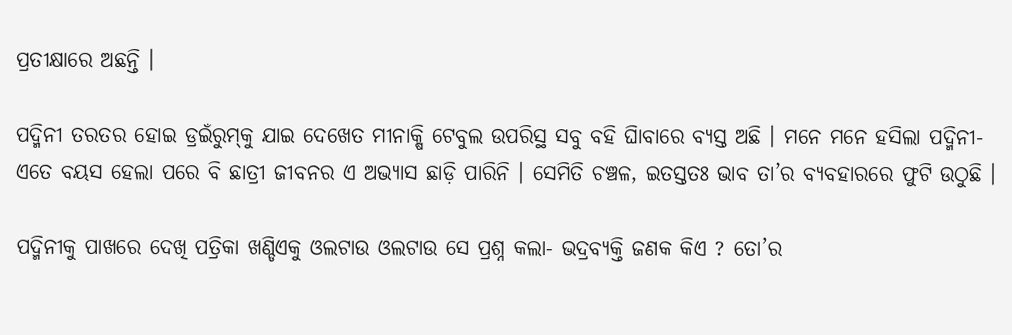ପ୍ରତୀକ୍ଷାରେ ଅଛନ୍ତି ।

ପଦ୍ମିନୀ ତରତର ହୋଇ ଡ୍ରଇଁରୁମ୍‌କୁ ଯାଇ ଦେଖେତ ମୀନାକ୍ଷି ଟେବୁଲ ଉପରିସ୍ଥ ସବୁ ବହି ଘାିବାରେ ବ୍ୟସ୍ତ ଅଛି । ମନେ ମନେ ହସିଲା ପଦ୍ମିନୀ-ଏତେ ବୟସ ହେଲା ପରେ ବି ଛାତ୍ରୀ ଜୀବନର ଏ ଅଭ୍ୟାସ ଛାଡ଼ି ପାରିନି । ସେମିତି ଚଞ୍ଚଳ, ଇତସ୍ତତଃ ଭାବ ତା’ର ବ୍ୟବହାରରେ ଫୁଟି ଉଠୁଛି ।

ପଦ୍ମିନୀକୁ ପାଖରେ ଦେଖି ପତ୍ରିକା ଖଣ୍ଡିଏକୁ ଓଲଟାଉ ଓଲଟାଉ ସେ ପ୍ରଶ୍ନ କଲା- ଭଦ୍ରବ୍ୟକ୍ତି ଜଣକ କିଏ ? ତୋ’ର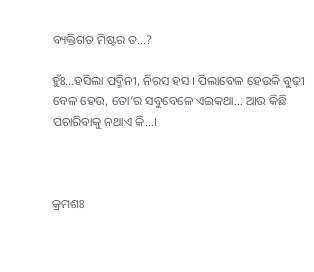ବ୍ୟକ୍ତିଗତ ମିଷ୍ଟର ତ…?

ହୁଁଃ…ହସିଲା ପଦ୍ମିନୀ, ନିରସ ହସ । ପିଲାବେଳ ହେଉକି ବୁଢ଼ୀ ବେଳ ହେଉ, ତୋ’ର ସବୁବେଳେ ଏଇକଥା… ଆଉ କିଛି ପଚାରିବାକୁ ନଥାଏ କି…।



କ୍ରମଶଃ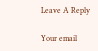Leave A Reply

Your email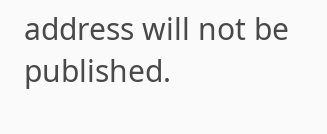address will not be published.